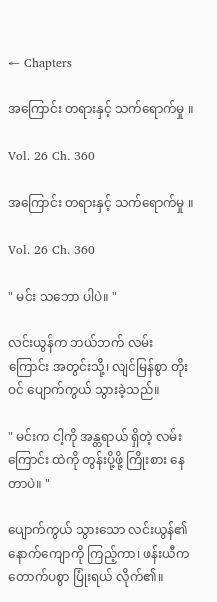← Chapters

အကြောင်း တရားနှင့် သက်ရောက်မှု ။

Vol. 26 Ch. 360

အကြောင်း တရားနှင့် သက်ရောက်မှု ။

Vol. 26 Ch. 360

" မင်း သဘော ပါပဲ။ "

လင်းယွန်က ဘယ်ဘက် လမ်းကြောင်း အတွင်းသို့၊ လျင်မြန်စွာ တိုးဝင် ပျောက်ကွယ် သွားခဲ့သည်။

" မင်းက ငါ့ကို အန္တရာယ် ရှိတဲ့ လမ်းကြောင်း ထဲကို တွန်းပို့ဖို့ ကြိုးစား နေတာပဲ။ "

ပျောက်ကွယ် သွားသော လင်းယွန်၏ နောက်ကျောကို ကြည့်ကာ၊ ဖန်းယီက တောက်ပစွာ ပြုံးရယ် လိုက်၏။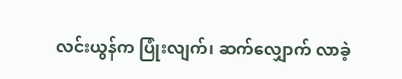လင်းယွန်က ပြုံးလျက်၊ ဆက်လျှောက် လာခဲ့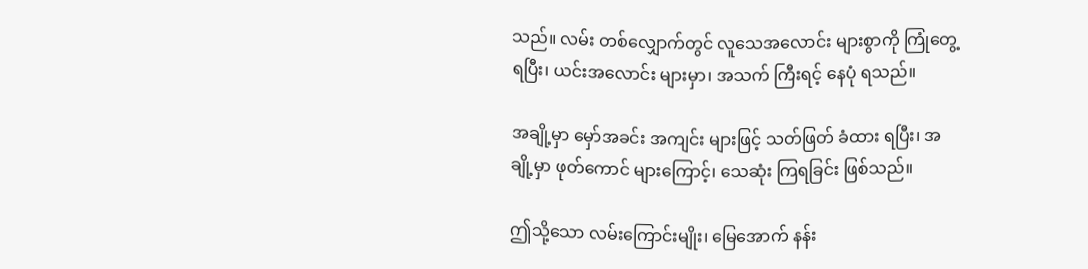သည်။ လမ်း တစ်လျှောက်တွင် လူသေအလောင်း များစွာကို ကြုံတွေ့ ရပြီး၊ ယင်းအလောင်း များမှာ၊ အသက် ကြီးရင့် နေပုံ ရသည်။

အချို့မှာ မှော်အခင်း အကျင်း များဖြင့် သတ်ဖြတ် ခံထား ရပြီး၊ အချို့မှာ ဖုတ်ကောင် များကြောင့်၊ သေဆုံး ကြရခြင်း ဖြစ်သည်။

ဤသို့သော လမ်းကြောင်းမျိုး၊ မြေအောက် နန်း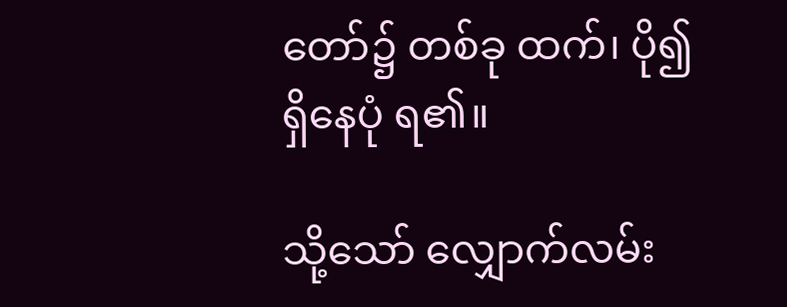တော်၌ တစ်ခု ထက်၊ ပို၍ ရှိနေပုံ ရ၏။

သို့သော် လျှောက်လမ်း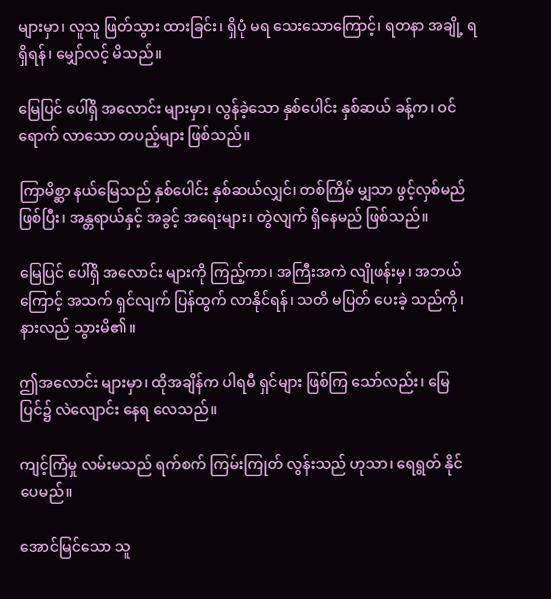များမှာ၊ လူသူ ဖြတ်သွား ထားခြင်း၊ ရှိပုံ မရ သေးသောကြောင့်၊ ရတနာ အချို့ ရရှိရန်၊ မျှော်လင့် မိသည်။

မြေပြင် ပေါ်ရှိ အလောင်း များမှာ၊ လွန်ခဲ့သော နှစ်ပေါင်း နှစ်ဆယ် ခန့်က၊ ဝင်ရောက် လာသော တပည့်များ ဖြစ်သည်။

ကြာမိစ္ဆာ နယ်မြေသည် နှစ်ပေါင်း နှစ်ဆယ်လျှင်၊ တစ်ကြိမ် မျှသာ ဖွင့်လှစ်မည် ဖြစ်ပြီး၊ အန္တရာယ်နှင့် အခွင့် အရေးများ၊ တွဲလျက် ရှိနေမည် ဖြစ်သည်။

မြေပြင် ပေါ်ရှိ အလောင်း များကို ကြည့်ကာ၊ အကြီးအကဲ လျိုဖန်းမှ၊ အဘယ်ကြောင့် အသက် ရှင်လျက် ပြန်ထွက် လာနိုင်ရန်၊ သတိ မပြတ် ပေးခဲ့ သည်ကို၊ နားလည် သွားမိ၏။

ဤအလောင်း များမှာ၊ ထိုအချိန်က ပါရမီ ရှင်များ ဖြစ်ကြ သော်လည်း၊ မြေပြင်၌ လဲလျောင်း နေရ လေသည်။

ကျင့်ကြံမှု လမ်းမသည် ရက်စက် ကြမ်းကြုတ် လွန်းသည် ဟုသာ၊ ရေရွတ် နိုင်ပေမည်။

အောင်မြင်သော သူ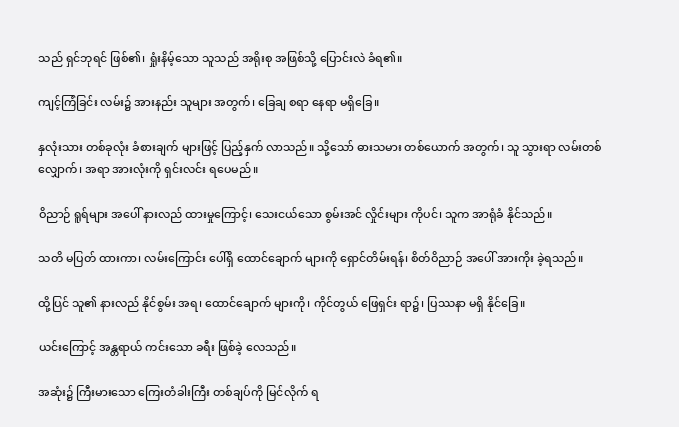သည် ရှင်ဘုရင် ဖြစ်၏၊ ရှုံးနိမ့်သော သူသည် အရိုးစု အဖြစ်သို့ ပြောင်းလဲ ခံရ၏။

ကျင့်ကြံခြင်း လမ်း၌ အားနည်း သူများ အတွက်၊ ခြေချ စရာ နေရာ မရှိခြေ။

နှလုံးသား တစ်ခုလုံး ခံစားချက် များဖြင့် ပြည့်နှက် လာသည်။ သို့သော် ဓားသမား တစ်ယောက် အတွက်၊ သူ သွားရာ လမ်းတစ်လျှောက်၊ အရာ အားလုံးကို ရှင်းလင်း ရပေမည်။

ဝိညာဉ် ရူရ်များ အပေါ် နားလည် ထားမှုကြောင့်၊ သေးငယ်သော စွမ်းအင် လှိုင်းများ ကိုပင်၊ သူက အာရုံခံ နိုင်သည်။

သတိ မပြတ် ထားကာ၊ လမ်းကြောင်း ပေါ်ရှိ ထောင်ချောက် များကို ရှောင်တိမ်းရန်၊ စိတ်ဝိညာဉ် အပေါ် အားကိုး ခဲ့ရသည်။

ထို့ပြင် သူ၏ နားလည် နိုင်စွမ်း အရ၊ ထောင်ချောက် များကို၊ ကိုင်တွယ် ဖြေရှင်း ရာ၌၊ ပြဿနာ မရှိ နိုင်ခြေ။

ယင်းကြောင့် အန္တရာယ် ကင်းသော ခရီး ဖြစ်ခဲ့ လေသည်။

အဆုံး၌ ကြီးမားသော ကြေးတံခါးကြီး တစ်ချပ်ကို မြင်လိုက် ရ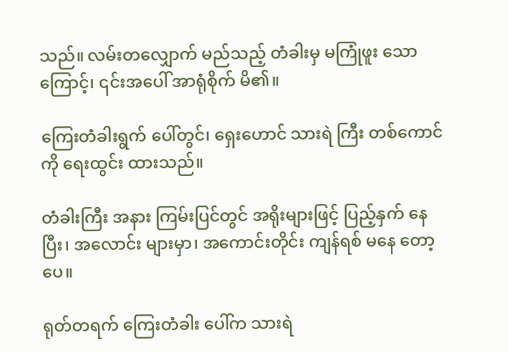သည်။ လမ်းတလျှောက် မည်သည့် တံခါးမှ မကြုံဖူး သောကြောင့်၊ ၎င်းအပေါ် အာရုံစိုက် မိ၏။

ကြေးတံခါးရွက် ပေါ်တွင်၊ ရှေးဟောင် သားရဲ ကြီး တစ်ကောင်ကို ရေးထွင်း ထားသည်။

တံခါးကြီး အနား ကြမ်းပြင်တွင် အရိုးများဖြင့် ပြည့်နှက် နေပြီး၊ အလောင်း များမှာ၊ အကောင်းတိုင်း ကျန်ရစ် မနေ တော့ပေ။

ရုတ်တရက် ကြေးတံခါး ပေါ်က သားရဲ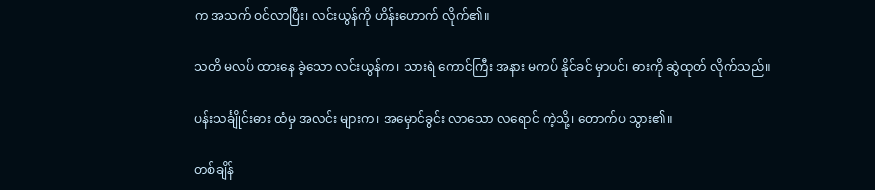က အသက် ဝင်လာပြီး၊ လင်းယွန်ကို ဟိန်းဟောက် လိုက်၏။

သတိ မလပ် ထားနေ ခဲ့သော လင်းယွန်က၊ သားရဲ ကောင်ကြီး အနား မကပ် နိုင်ခင် မှာပင်၊ ဓားကို ဆွဲထုတ် လိုက်သည်။

ပန်းသင်္ချိုင်းဓား ထံမှ အလင်း များက၊ အမှောင်ခွင်း လာသော လရောင် ကဲ့သို့၊ တောက်ပ သွား၏။

တစ်ချိန်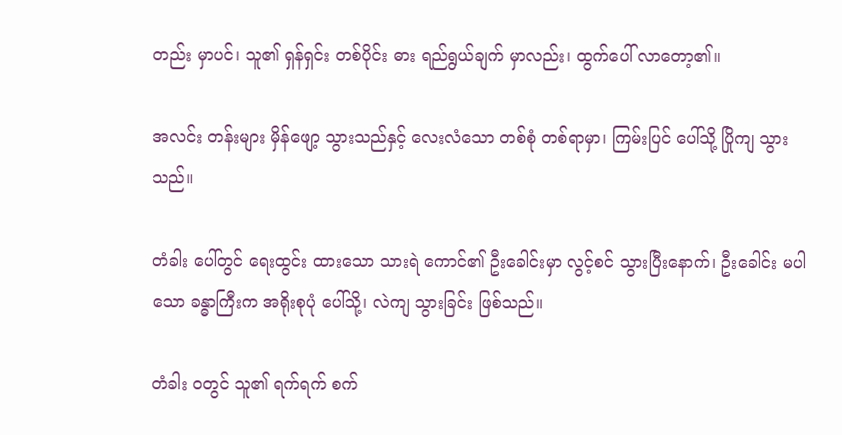တည်း မှာပင်၊ သူ၏ ရှန်ရှင်း တစ်ပိုင်း ဓား ရည်ရွယ်ချက် မှာလည်း၊ ထွက်ပေါ် လာတော့၏။

အလင်း တန်းများ မှိန်ဖျော့ သွားသည်နှင့် လေးလံသော တစ်စုံ တစ်ရာမှာ၊ ကြမ်းပြင် ပေါ်သို့ ပြိုကျ သွားသည်။

တံခါး ပေါ်တွင် ရေးထွင်း ထားသော သားရဲ ကောင်၏ ဦးခေါင်းမှာ လွင့်စင် သွားပြီးနောက်၊ ဦးခေါင်း မပါသော ခန္ဓာကြီးက အရိုးစုပုံ ပေါ်သို့၊ လဲကျ သွားခြင်း ဖြစ်သည်။

တံခါး ဝတွင် သူ၏ ရက်ရက် စက်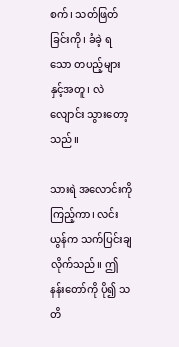စက်၊ သတ်ဖြတ် ခြင်းကို၊ ခံခဲ့ ရသော တပည့်များ နှင့်အတူ၊ လဲလျောင်း သွားတော့သည်။

သားရဲ အလောင်းကို ကြည့်ကာ၊ လင်းယွန်က သက်ပြင်းချ လိုက်သည်။ ဤနန်းတော်ကို ပို၍ သတိ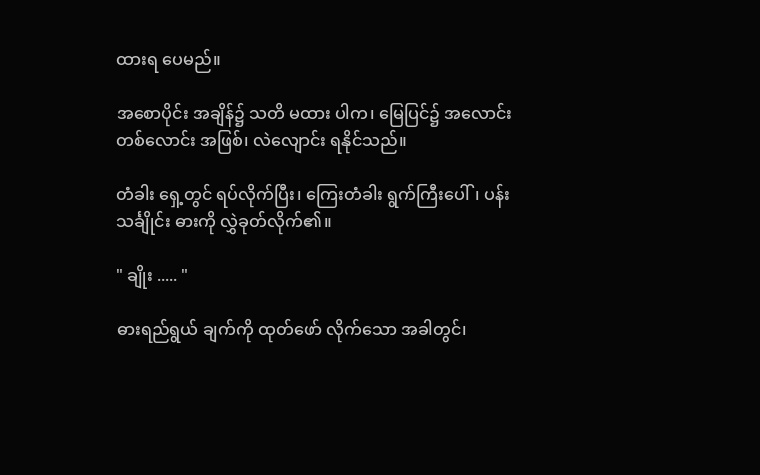ထားရ ပေမည်။

အစောပိုင်း အချိန်၌ သတိ မထား ပါက၊ မြေပြင်၌ အလောင်း တစ်လောင်း အဖြစ်၊ လဲလျောင်း ရနိုင်သည်။

တံခါး ရှေ့တွင် ရပ်လိုက်ပြီး၊ ကြေးတံခါး ရွက်ကြီးပေါ်၊ ပန်းသင်္ချိုင်း ဓားကို လွှဲခုတ်လိုက်၏။

" ချိုး ..... "

ဓားရည်ရွယ် ချက်ကို ထုတ်ဖော် လိုက်သော အခါတွင်၊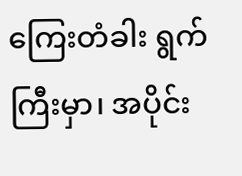ကြေးတံခါး ရွက်ကြီးမှာ၊ အပိုင်း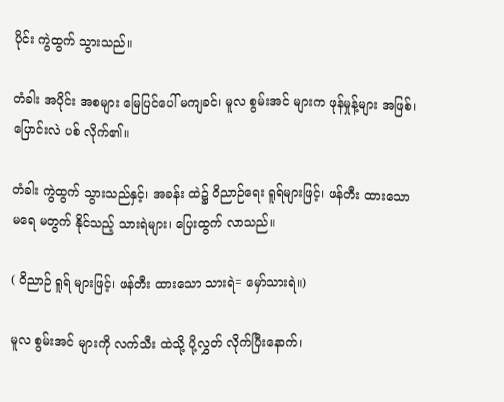ပိုင်း ကွဲထွက် သွားသည်။

တံခါး အပိုင်း အစများ မြေပြင်ပေါ် မကျခင်၊ မူလ စွမ်းအင် များက ဖုန်မှုန့်များ အဖြစ်၊ ပြောင်းလဲ ပစ် လိုက်၏။

တံခါး ကွဲထွက် သွားသည်နှင့်၊ အခန်း ထဲ၌ ဝိညာဉ်ရေး ရူရ်များဖြင့်၊ ဖန်တီး ထားသော မရေ မတွက် နိုင်သည့် သားရဲများ၊ ပြေးထွက် လာသည်။

( ဝိညာဉ် ရူရ် များဖြင့်၊ ဖန်တီး ထားသော သားရဲ= မှော်သားရဲ။)

မူလ စွမ်းအင် များကို လက်သီး ထဲသို့ ပို့လွှတ် လိုက်ပြီးနောက်၊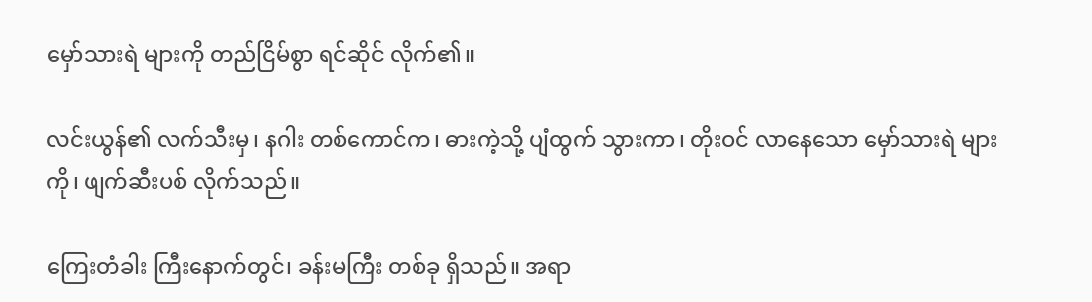မှော်သားရဲ များကို တည်ငြိမ်စွာ ရင်ဆိုင် လိုက်၏။

လင်းယွန်၏ လက်သီးမှ၊ နဂါး တစ်ကောင်က၊ ဓားကဲ့သို့ ပျံထွက် သွားကာ၊ တိုးဝင် လာနေသော မှော်သားရဲ များကို၊ ဖျက်ဆီးပစ် လိုက်သည်။

ကြေးတံခါး ကြီးနောက်တွင်၊ ခန်းမကြီး တစ်ခု ရှိသည်။ အရာ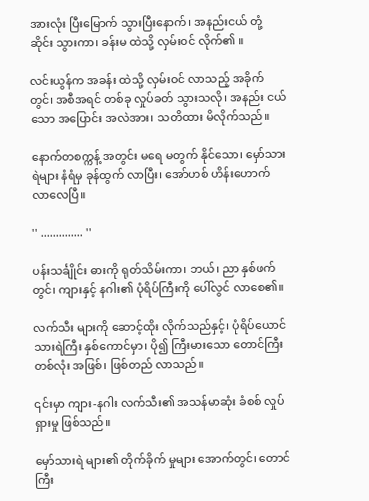အားလုံး ပြီးမြောက် သွားပြီးနောက်၊ အနည်းငယ် တုံ့ဆိုင်း သွားကာ၊ ခန်းမ ထဲသို့ လှမ်း၀င် လိုက်၏ ။

လင်းယွန်က အခန်း ထဲသို့ လှမ်းဝင် လာသည့် အခိုက်တွင်၊ အစီအရင် တစ်ခု လှုပ်ခတ် သွားသလို၊ အနည်း ငယ်သော အပြောင်း အလဲအား၊ သတိထား မိလိုက်သည်။

နောက်တစက္ကန့် အတွင်း မရေ မတွက် နိုင်သော၊ မှော်သားရဲများ နံရံမှ ခုန်ထွက် လာပြီး၊ အော်ဟစ် ဟိန်းဟောက် လာလေပြီ။

'' .............. ''

ပန်းသင်္ချိုင်း ဓားကို ရုတ်သိမ်းကာ၊ ဘယ်၊ ညာ နှစ်ဖက်တွင်၊ ကျားနှင့် နဂါး၏ ပုံရိပ်ကြီးကို ပေါ်လွင် လာစေ၏။

လက်သီး များကို ဆောင့်ထိုး လိုက်သည်နှင့်၊ ပုံရိပ်ယောင် သားရဲကြီး နှစ်ကောင်မှာ၊ ပို၍ ကြီးမားသော တောင်ကြီး တစ်လုံး အဖြစ်၊ ဖြစ်တည် လာသည်။

၎င်းမှာ ကျား-နဂါး လက်သီး၏ အသန်မာဆုံး ခံစစ် လှုပ်ရှားမှု ဖြစ်သည်။

မှော်သားရဲ များ၏ တိုက်ခိုက် မှုများ အောက်တွင်၊ တောင်ကြီး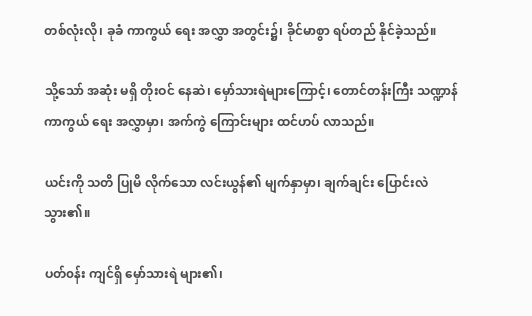တစ်လုံးလို၊ ခုခံ ကာကွယ် ရေး အလွှာ အတွင်း၌၊ ခိုင်မာစွာ ရပ်တည် နိုင်ခဲ့သည်။

သို့သော် အဆုံး မရှိ တိုးဝင် နေဆဲ၊ မှော်သားရဲများကြောင့်၊ တောင်တန်းကြီး သဏ္ဍာန် ကာကွယ် ရေး အလွှာမှာ၊ အက်ကွဲ ကြောင်းများ ထင်ဟပ် လာသည်။

ယင်းကို သတိ ပြုမိ လိုက်သော လင်းယွန်၏ မျက်နှာမှာ၊ ချက်ချင်း ပြောင်းလဲ သွား၏။

ပတ်၀န်း ကျင်ရှိ မှော်သားရဲ များ၏၊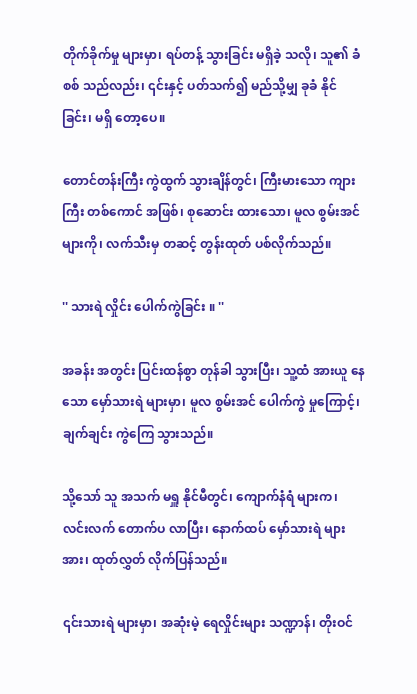တိုက်ခိုက်မှု များမှာ၊ ရပ်တန့် သွားခြင်း မရှိခဲ့ သလို၊ သူ၏ ခံစစ် သည်လည်း၊ ၎င်းနှင့် ပတ်သက်၍ မည်သို့မျှ ခုခံ နိုင်ခြင်း၊ မရှိ တော့ပေ။

တောင်တန်းကြီး ကွဲထွက် သွားချိန်တွင်၊ ကြီးမားသော ကျားကြီး တစ်ကောင် အဖြစ်၊ စုဆောင်း ထားသော၊ မူလ စွမ်းအင် များကို၊ လက်သီးမှ တဆင့် တွန်းထုတ် ပစ်လိုက်သည်။

'' သားရဲ လှိုင်း ပေါက်ကွဲခြင်း ။ ''

အခန်း အတွင်း ပြင်းထန်စွာ တုန်ခါ သွားပြီး၊ သူ့ထံ အားယူ နေသော မှော်သားရဲ များမှာ၊ မူလ စွမ်းအင် ပေါက်ကွဲ မှုကြောင့်၊ ချက်ချင်း ကွဲကြေ သွားသည်။

သို့သော် သူ အသက် မရှူ နိုင်မီတွင်၊ ကျောက်နံရံ များက၊ လင်းလက် တောက်ပ လာပြီး၊ နောက်ထပ် မှော်သားရဲ များအား၊ ထုတ်လွှတ် လိုက်ပြန်သည်။

၎င်းသားရဲ များမှာ၊ အဆုံးမဲ့ ရေလှိုင်းများ သဏ္ဍာန်၊ တိုးဝင်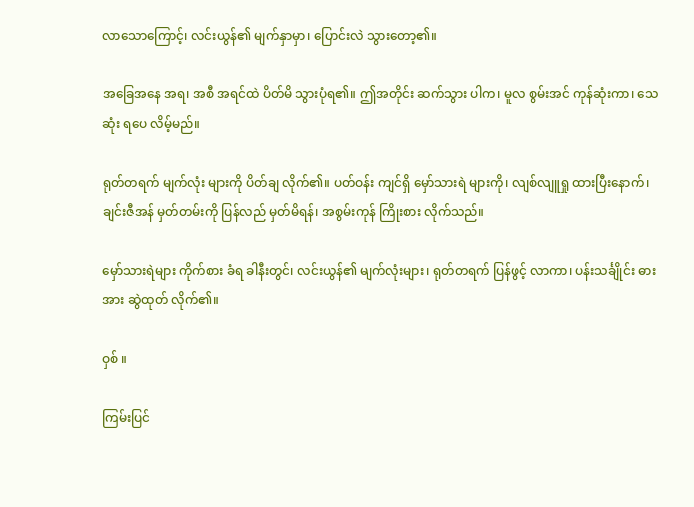လာသောကြောင့်၊ လင်းယွန်၏ မျက်နှာမှာ၊ ပြောင်းလဲ သွားတော့၏။

အခြေအနေ အရ၊ အစီ အရင်ထဲ ပိတ်မိ သွားပုံရ၏။ ဤအတိုင်း ဆက်သွား ပါက၊ မူလ စွမ်းအင် ကုန်ဆုံးကာ၊ သေဆုံး ရပေ လိမ့်မည်။

ရုတ်တရက် မျက်လုံး များကို ပိတ်ချ လိုက်၏။ ပတ်ဝန်း ကျင်ရှိ မှော်သားရဲ များကို၊ လျစ်လျူရှု ထားပြီးနောက်၊ ချင်းဇီအန် မှတ်တမ်းကို ပြန်လည် မှတ်မိရန်၊ အစွမ်းကုန် ကြိုးစား လိုက်သည်။

မှော်သားရဲများ ကိုက်စား ခံရ ခါနီးတွင်၊ လင်းယွန်၏ မျက်လုံးများ၊ ရုတ်တရက် ပြန်ဖွင့် လာကာ၊ ပန်းသင်္ချိုင်း ဓားအား ဆွဲထုတ် လိုက်၏။

ဝှစ် ။

ကြမ်းပြင်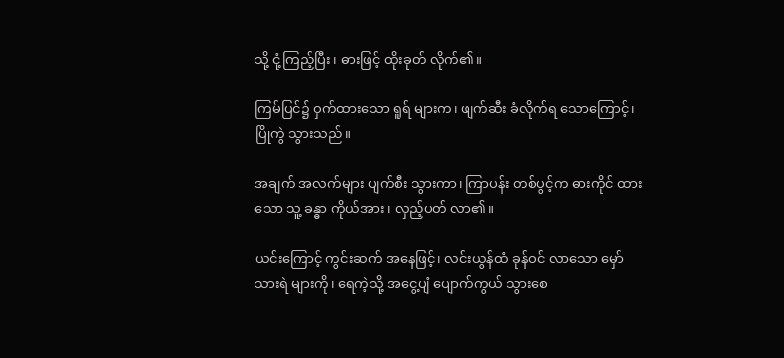သို့ ငုံ့ကြည့်ပြီး၊ ဓားဖြင့် ထိုးခုတ် လိုက်၏။

ကြမ်ပြင်၌ ဝှက်ထားသော ရူရ် များက၊ ဖျက်ဆီး ခံလိုက်ရ သောကြောင့်၊ ပြိုကွဲ သွားသည်။

အချက် အလက်များ ပျက်စီး သွားကာ၊ ကြာပန်း တစ်ပွင့်က ဓားကိုင် ထားသော သူ့ ခန္ဓာ ကိုယ်အား၊ လှည့်ပတ် လာ၏။

ယင်းကြောင့် ကွင်းဆက် အနေဖြင့်၊ လင်းယွန်ထံ ခုန်ဝင် လာသော မှော်သားရဲ များကို၊ ရေကဲ့သို့ အငွေ့ပျံ ပျောက်ကွယ် သွားစေ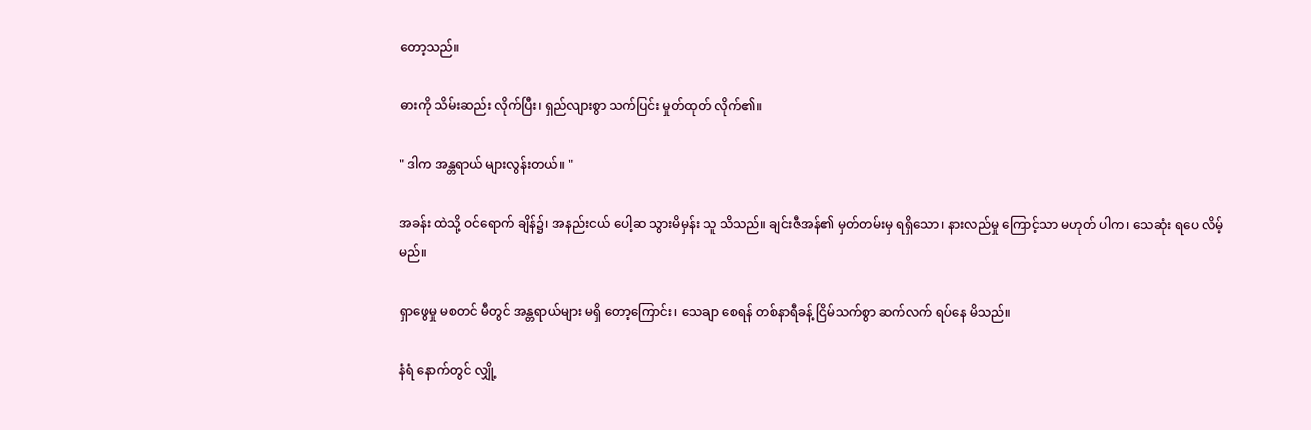တော့သည်။

ဓားကို သိမ်းဆည်း လိုက်ပြီး၊ ရှည်လျားစွာ သက်ပြင်း မှုတ်ထုတ် လိုက်၏။

" ဒါက အန္တရာယ် များလွန်းတယ်။ "

အခန်း ထဲသို့ ဝင်ရောက် ချိန်၌၊ အနည်းငယ် ပေါ့ဆ သွားမိမှန်း သူ သိသည်။ ချင်းဇီအန်၏ မှတ်တမ်းမှ ရရှိသော၊ နားလည်မှု ကြောင့်သာ မဟုတ် ပါက၊ သေဆုံး ရပေ လိမ့်မည်။

ရှာဖွေမှု မစတင် မီတွင် အန္တရာယ်များ မရှိ တော့ကြောင်း၊ သေချာ စေရန် တစ်နာရီခန့် ငြိမ်သက်စွာ ဆက်လက် ရပ်နေ မိသည်။

နံရံ နောက်တွင် လျှို့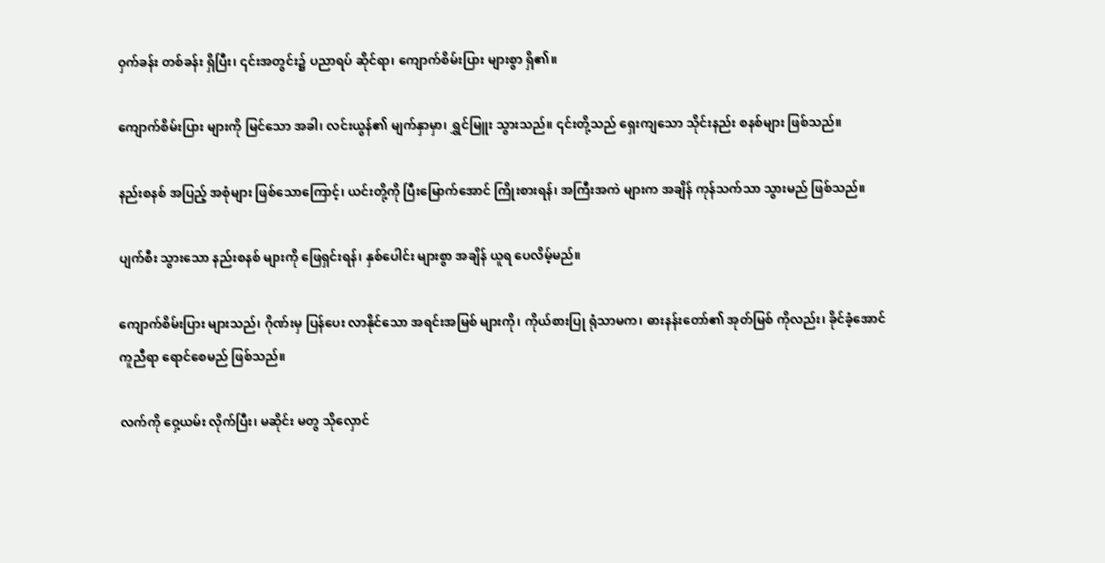ဝှက်ခန်း တစ်ခန်း ရှိပြီး၊ ၎င်းအတွင်း၌ ပညာရပ် ဆိုင်ရာ၊ ကျောက်စိမ်းပြား များစွာ ရှိ၏။

ကျောက်စိမ်းပြား များကို မြင်သော အခါ၊ လင်းယွန်၏ မျက်နှာမှာ၊ ရွှင်မြူး သွားသည်။ ၎င်းတို့သည် ရှေးကျသော သိုင်းနည်း စနစ်များ ဖြစ်သည်။

နည်းစနစ် အပြည့် အစုံများ ဖြစ်သောကြောင့်၊ ယင်းတို့ကို ပြီးမြောက်အောင် ကြိုးစားရန်၊ အကြီးအကဲ များက အချိန် ကုန်သက်သာ သွားမည် ဖြစ်သည်။

ပျက်စီး သွားသော နည်းစနစ် များကို ဖြေရှင်းရန်၊ နှစ်ပေါင်း များစွာ အချိန် ယူရ ပေလိမ့်မည်။

ကျောက်စိမ်းပြား များသည်၊ ဂိုဏ်းမှ ပြန်ပေး လာနိုင်သော အရင်းအမြစ် များကို၊ ကိုယ်စားပြု ရုံသာမက၊ ဓားနန်းတော်၏ အုတ်မြစ် ကိုလည်း၊ ခိုင်ခံ့အောင် ကူညီရာ ရောင်စေမည် ဖြစ်သည်။

လက်ကို ဝှေ့ယမ်း လိုက်ပြီး၊ မဆိုင်း မတွ သိုလှောင်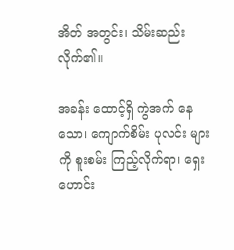အိတ် အတွင်း၊ သိမ်းဆည်း လိုက်၏။

အခန်း ထောင့်ရှိ ကွဲအက် နေသော၊ ကျောက်စိမ်း ပုလင်း များကို စူးစမ်း ကြည့်လိုက်ရာ၊ ရှေးဟောင်း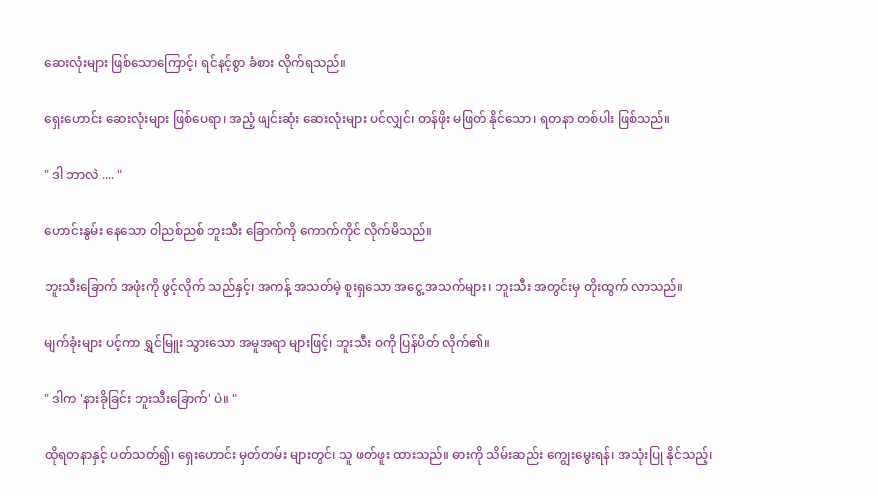ဆေးလုံးများ ဖြစ်သောကြောင့်၊ ရင်နင့်စွာ ခံစား လိုက်ရသည်။

ရှေးဟောင်း ဆေးလုံးများ ဖြစ်ပေရာ၊ အညံ့ ဖျင်းဆုံး ဆေးလုံးများ ပင်လျှင်၊ တန်ဖိုး မဖြတ် နိုင်သော၊ ရတနာ တစ်ပါး ဖြစ်သည်။

" ဒါ ဘာလဲ .... "

ဟောင်းနွမ်း နေသော ဝါညစ်ညစ် ဘူးသီး ခြောက်ကို ကောက်ကိုင် လိုက်မိသည်။

ဘူးသီးခြောက် အဖုံးကို ဖွင့်လိုက် သည်နှင့်၊ အကန့် အသတ်မဲ့ စူးရှသော အငွေ့ အသက်များ၊ ဘူးသီး အတွင်းမှ တိုးထွက် လာသည်။

မျက်ခုံးများ ပင့်ကာ ရွှင်မြူး သွားသော အမူအရာ များဖြင့်၊ ဘူးသီး ဝကို ပြန်ပိတ် လိုက်၏။

" ဒါက 'နားခိုခြင်း ဘူးသီးခြောက်' ပဲ။ "

ထိုရတနာနှင့် ပတ်သတ်၍၊ ရှေးဟောင်း မှတ်တမ်း များတွင်၊ သူ ဖတ်ဖူး ထားသည်။ ဓားကို သိမ်းဆည်း ကျွေးမွေးရန်၊ အသုံးပြု နိုင်သည့်၊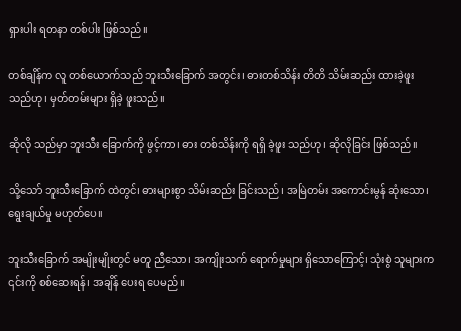ရှားပါး ရတနာ တစ်ပါး ဖြစ်သည်။

တစ်ချိန်က လူ တစ်ယောက်သည် ဘူးသီးခြောက် အတွင်း၊ ဓားတစ်သိန်း တိတိ သိမ်းဆည်း ထားခဲ့ဖူး သည်ဟု၊ မှတ်တမ်းများ ရှိခဲ့ ဖူးသည်။

ဆိုလို သည်မှာ ဘူးသီး ခြောက်ကို ဖွင့်ကာ၊ ဓား တစ်သိန်းကို ရရှိ ခဲ့ဖူး သည်ဟု၊ ဆိုလိုခြင်း ဖြစ်သည်။

သို့သော် ဘူးသီးခြောက် ထဲတွင်၊ ဓားများစွာ သိမ်းဆည်း ခြင်းသည်၊ အမြဲတမ်း အကောင်းမွန် ဆုံးသော၊ ရွေးချယ်မှု မဟုတ်ပေ။

ဘူးသီးခြောက် အမျိုးမျိုးတွင် မတူ ညီသော၊ အကျိုးသက် ရောက်မှုများ ရှိသောကြောင့်၊ သုံးစွဲ သူများက ၎င်းကို စစ်ဆေးရန်၊ အချိန် ပေးရ ပေမည်။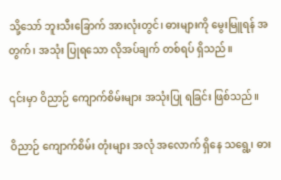သို့သော် ဘူးသီးခြောက် အားလုံးတွင်၊ ဓားများကို မွေးမြူရန် အတွက်၊ အသုံး ပြုရသော လိုအပ်ချက် တစ်ရပ် ရှိသည်။

၎င်းမှာ ဝိညာဉ် ကျောက်စိမ်းများ အသုံးပြု ရခြင်း ဖြစ်သည်။

ဝိညာဉ် ကျောက်စိမ်း တုံးများ အလုံ အလောက် ရှိနေ သရွေ့၊ ဓား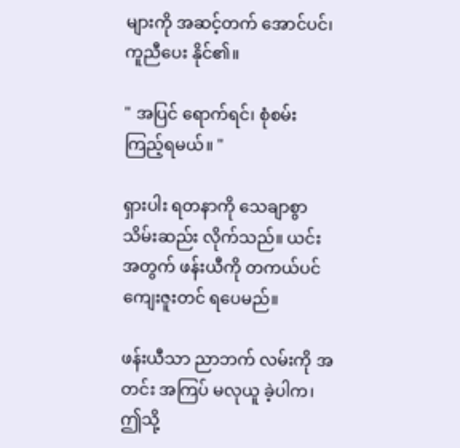များကို အဆင့်တက် အောင်ပင်၊ ကူညီပေး နိုင်၏။

" အပြင် ရောက်ရင်၊ စုံစမ်း ကြည့်ရမယ်။ "

ရှားပါး ရတနာကို သေချာစွာ သိမ်းဆည်း လိုက်သည်။ ယင်းအတွက် ဖန်းယီကို တကယ်ပင် ကျေးဇူးတင် ရပေမည်။

ဖန်းယီသာ ညာဘက် လမ်းကို အတင်း အကြပ် မလုယူ ခဲ့ပါက၊ ဤသို့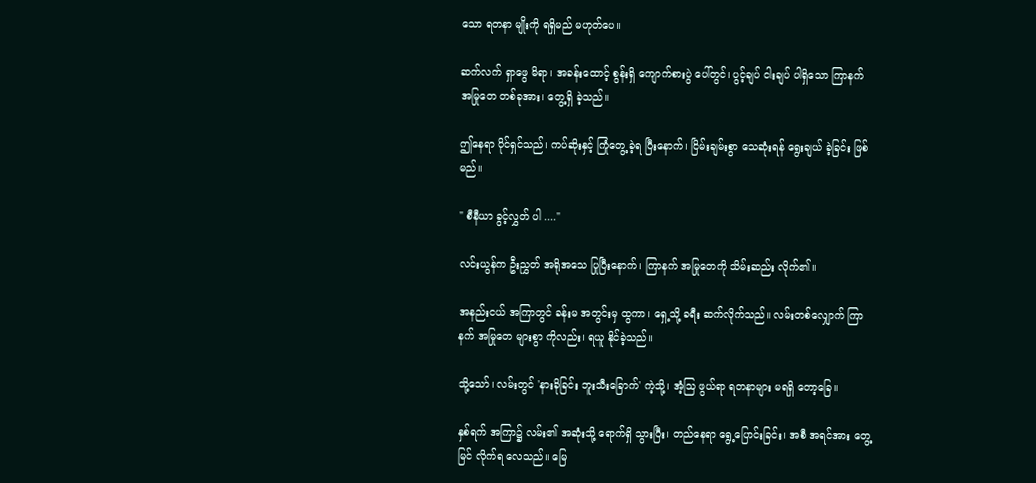သော ရတနာ မျိုးကို ရရှိမည် မဟုတ်ပေ။

ဆက်လက် ရှာဖွေ မိရာ၊ အခန်းထောင့် စွန်းရှိ ကျောက်စားပွဲ ပေါ်တွင်၊ ပွင့်ချပ် ငါးချပ် ပါရှိသော ကြာနက် အမြုတေ တစ်ခုအား၊ တွေ့ရှိ ခဲ့သည်။

ဤနေရာ ပိုင်ရှင်သည်၊ ကပ်ဆိုးနှင့် ကြုံတွေ့ ခဲ့ရ ပြီးနောက်၊ ငြိမ်းချမ်းစွာ သေဆုံးရန် ရွေးချယ် ခဲ့ခြင်း ဖြစ်မည်။

" စီနီယာ ခွင့်လွှတ် ပါ ...."

လင်းယွန်က ဦးညွှတ် အရိုအသေ ပြုပြီးနောက်၊ ကြာနက် အမြုတေကို သိမ်းဆည်း လိုက်၏။

အနည်းငယ် အကြာတွင် ခန်းမ အတွင်းမှ ထွကာ၊ ရှေ့သို့ ခရီး ဆက်လိုက်သည်။ လမ်းတစ်လျှောက် ကြာနက် အမြုတေ များစွာ ကိုလည်း၊ ရယူ နိုင်ခဲ့သည်။

သို့သော်၊ လမ်းတွင် 'နားခိုခြင်း ဘူးသီးခြောက်' ကဲ့သို့၊ အံ့သြ ဖွယ်ရာ ရတနာများ မရရှိ တော့ခြေ။

နှစ်ရက် အကြာ၌ လမ်း၏ အဆုံးသို့ ရောက်ရှိ သွားပြီး၊ တည်နေရာ ရွေ့ပြောင်းခြင်း၊ အစီ အရင်အား တွေ့မြင် လိုက်ရ လေသည်။ မြေ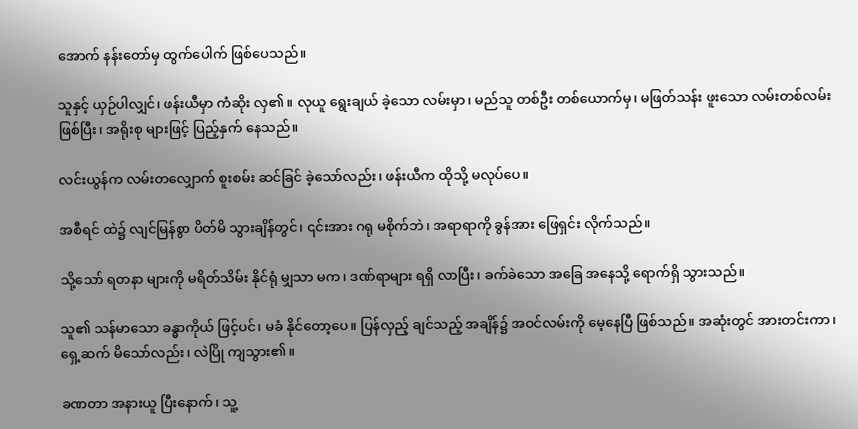အောက် နန်းတော်မှ ထွက်ပေါက် ဖြစ်ပေသည်။

သူနှင့် ယှဉ်ပါလျှင်၊ ဖန်းယီမှာ ကံဆိုး လှ၏။ လုယူ ရွေးချယ် ခဲ့သော လမ်းမှာ၊ မည်သူ တစ်ဦး တစ်ယောက်မှ၊ မဖြတ်သန်း ဖူးသော လမ်းတစ်လမ်း ဖြစ်ပြီး၊ အရိုးစု များဖြင့် ပြည့်နှက် နေသည်။

လင်းယွန်က လမ်းတလျှောက် စူးစမ်း ဆင်ခြင် ခဲ့သော်လည်း၊ ဖန်းယီက ထိုသို့ မလုပ်ပေ။

အစီရင် ထဲ၌ လျင်မြန်စွာ ပိတ်မိ သွားချိန်တွင်၊ ၎င်းအား ဂရု မစိုက်ဘဲ၊ အရာရာကို ခွန်အား ဖြေရှင်း လိုက်သည်။

သို့သော် ရတနာ များကို မရိတ်သိမ်း နိုင်ရုံ မျှသာ မက၊ ဒဏ်ရာများ ရရှိ လာပြီး၊ ခက်ခဲသော အခြေ အနေသို့ ရောက်ရှိ သွားသည်။

သူ၏ သန်မာသော ခန္ဓာကိုယ် ဖြင့်ပင်၊ မခံ နိုင်တော့ပေ။ ပြန်လှည့် ချင်သည့် အချိန်၌ အဝင်လမ်းကို မေ့နေပြီ ဖြစ်သည်။ အဆုံးတွင် အားတင်းကာ၊ ရှေ့ဆက် မိသော်လည်း၊ လဲပြို ကျသွား၏။

ခဏတာ အနားယူ ပြီးနောက်၊ သူ့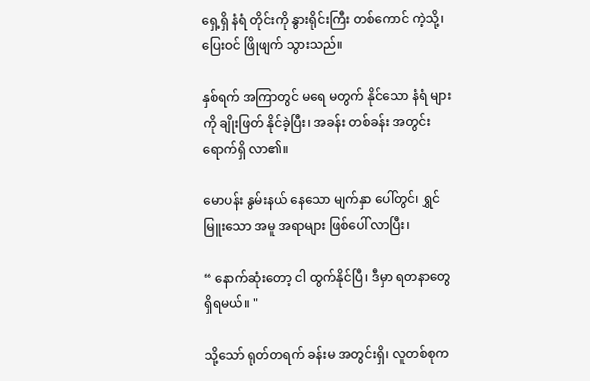ရှေ့ရှိ နံရံ တိုင်းကို နွားရိုင်းကြီး တစ်ကောင် ကဲ့သို့၊ ပြေးဝင် ဖြိုဖျက် သွားသည်။

နှစ်ရက် အကြာတွင် မရေ မတွက် နိုင်သော နံရံ များကို ချိုးဖြတ် နိုင်ခဲ့ပြီး၊ အခန်း တစ်ခန်း အတွင်း ရောက်ရှိ လာ၏။

မောပန်း နွမ်းနယ် နေသော မျက်နှာ ပေါ်တွင်၊ ရွှင်မြူးသော အမူ အရာများ ဖြစ်ပေါ် လာပြီး၊

“ နောက်ဆုံးတော့ ငါ ထွက်နိုင်ပြီ၊ ဒီမှာ ရတနာတွေ ရှိရမယ်။ "

သို့သော် ရုတ်တရက် ခန်းမ အတွင်းရှိ၊ လူတစ်စုက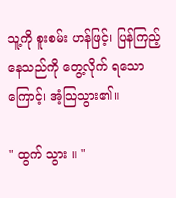သူ့ကို စူးစမ်း ဟန်ဖြင့်၊ ပြန်ကြည့် နေသည်ကို တွေ့လိုက် ရသောကြောင့်၊ အံ့သြသွား၏။

" ထွက် သွား ။ "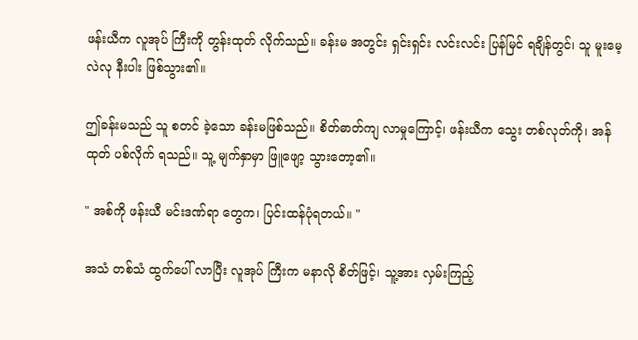ဖန်းယီက လူအုပ် ကြီးကို တွန်းထုတ် လိုက်သည်။ ခန်းမ အတွင်း ရှင်းရှင်း လင်းလင်း ပြန်မြင် ရချိန်တွင်၊ သူ မူးမေ့ လဲလု နီးပါး ဖြစ်သွား၏။

ဤခန်းမသည် သူ စတင် ခဲ့သော ခန်းမဖြစ်သည်။ စိတ်ဓာတ်ကျ လာမှုကြောင့်၊ ဖန်းယီက သွေး တစ်လုတ်ကို၊ အန်ထုတ် ပစ်လိုက် ရသည်။ သူ့ မျက်နှာမှာ ဖြူဖျော့ သွားတော့၏။

" အစ်ကို ဖန်းယီ မင်းဒဏ်ရာ တွေက၊ ပြင်းထန်ပုံရတယ်။ "

အသံ တစ်သံ ထွက်ပေါ် လာပြီး လူအုပ် ကြီးက မနာလို စိတ်ဖြင့်၊ သူ့အား လှမ်းကြည့်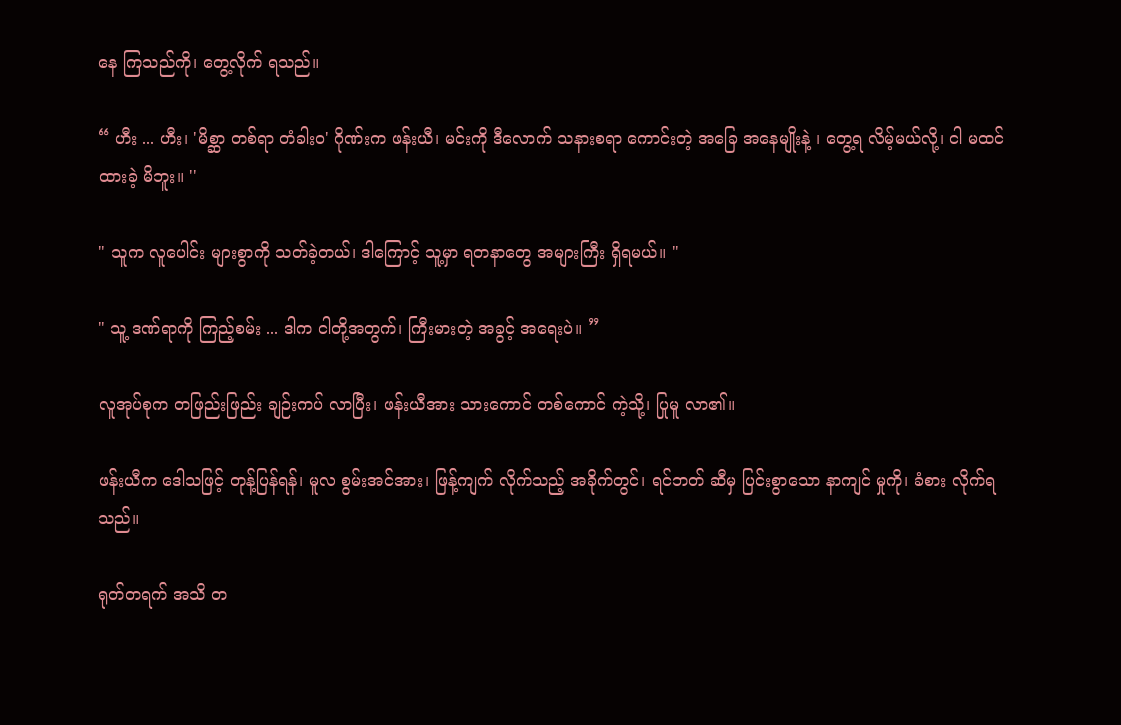နေ ကြသည်ကို၊ တွေ့လိုက် ရသည်။

“ ဟီး ... ဟီး၊ 'မိစ္ဆာ တစ်ရာ တံခါးဝ' ဂိုဏ်းက ဖန်းယီ၊ မင်းကို ဒီလောက် သနားစရာ ကောင်းတဲ့ အခြေ အနေမျိုးနဲ့ ၊ တွေ့ရ လိမ့်မယ်လို့၊ ငါ မထင် ထားခဲ့ မိဘူး။ ''

" သူက လူပေါင်း များစွာကို သတ်ခဲ့တယ်၊ ဒါကြောင့် သူ့မှာ ရတနာတွေ အများကြီး ရှိရမယ်။ "

" သူ့ ဒဏ်ရာကို ကြည့်စမ်း ... ဒါက ငါတို့အတွက်၊ ကြီးမားတဲ့ အခွင့် အရေးပဲ။ ”

လူအုပ်စုက တဖြည်းဖြည်း ချဉ်းကပ် လာပြီး၊ ဖန်းယီအား သားကောင် တစ်ကောင် ကဲ့သို့၊ ပြုမူ လာ၏။

ဖန်းယီက ဒေါသဖြင့် တုန့်ပြန်ရန်၊ မူလ စွမ်းအင်အား၊ ဖြန့်ကျက် လိုက်သည့် အခိုက်တွင်၊ ရင်ဘတ် ဆီမှ ပြင်းစွာသော နာကျင် မှုကို၊ ခံစား လိုက်ရသည်။

ရုတ်တရက် အသိ တ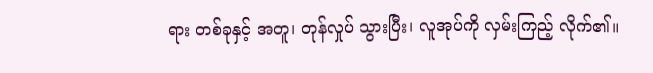ရား တစ်ခုနှင့် အတူ၊ တုန်လှုပ် သွားပြီး၊ လူအုပ်ကို လှမ်းကြည့် လိုက်၏။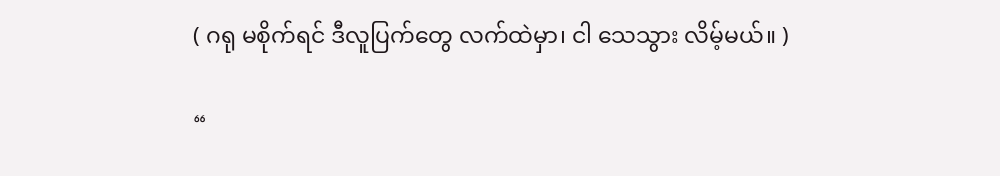( ဂရု မစိုက်ရင် ဒီလူပြက်တွေ လက်ထဲမှာ၊ ငါ သေသွား လိမ့်မယ်။ )

“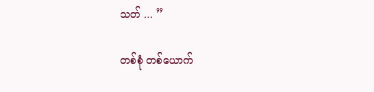သတ် ... ”

တစ်စုံ တစ်ယောက်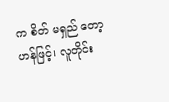က စိတ် မရှည် တော့ဟန်ဖြင့်၊ လူတိုင်း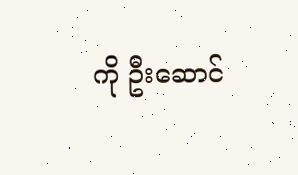ကို ဦးဆောင်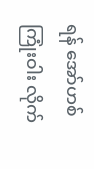ရန် အော်ဟစ် ကြုံးဝါး လိုက်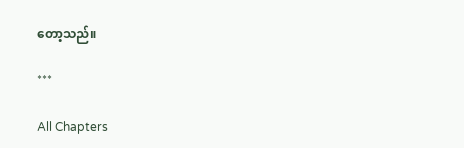တော့သည်။

***

All Chapters